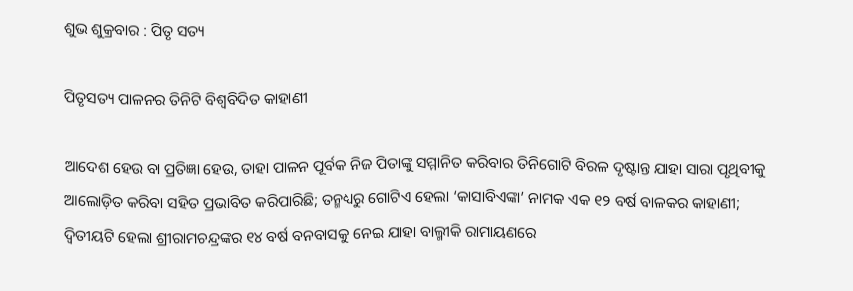ଶୁଭ ଶୁକ୍ରବାର : ପିତୃ ସତ୍ୟ

ପିତୃସତ୍ୟ ପାଳନର ତିନିଟି ବିଶ୍ବବିଦିତ କାହାଣୀ

ଆଦେଶ ହେଉ ବା ପ୍ରତିଜ୍ଞା ହେଉ, ତାହା ପାଳନ ପୂର୍ବକ ନିଜ ପିତାଙ୍କୁ ସମ୍ମାନିତ କରିବାର ତିନିଗୋଟି ବିରଳ ଦୃଷ୍ଟାନ୍ତ ଯାହା ସାରା ପୃଥିବୀକୁ ଆଲୋଡ଼ିତ କରିବା ସହିତ ପ୍ରଭାବିତ କରିପାରିଛି; ତନ୍ମଧ୍ୟରୁ ଗୋଟିଏ ହେଲା ‘କାସାବିଏଙ୍କା’ ନାମକ ଏକ ୧୨ ବର୍ଷ ବାଳକର କାହାଣୀ; ଦ୍ବିତୀୟଟି ହେଲା ଶ୍ରୀରାମଚନ୍ଦ୍ରଙ୍କର ୧୪ ବର୍ଷ ବନବାସକୁ ନେଇ ଯାହା ବାଲ୍ମୀକି ରାମାୟଣରେ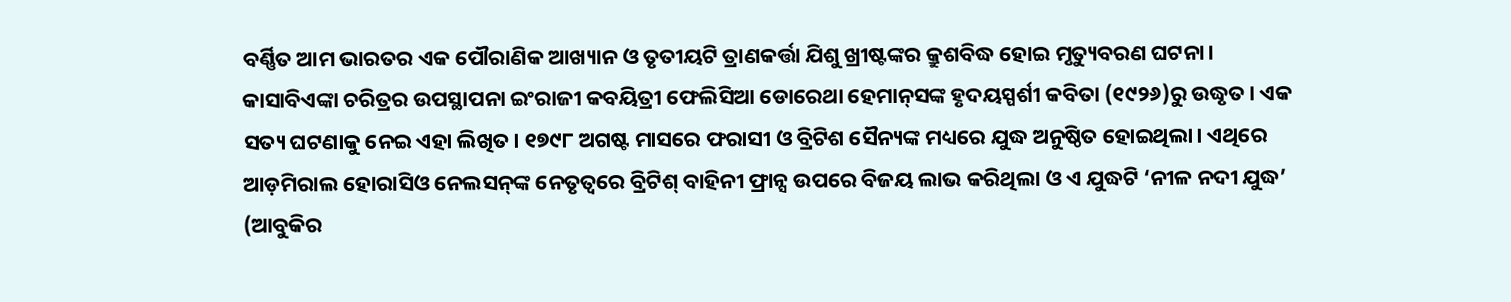ବର୍ଣ୍ଣିତ ଆମ ଭାରତର ଏକ ପୌରାଣିକ ଆଖ୍ୟାନ ଓ ତୃତୀୟଟି ତ୍ରାଣକର୍ତ୍ତା ଯିଶୁ ଖ୍ରୀଷ୍ଟଙ୍କର କ୍ରୁଶବିଦ୍ଧ ହୋଇ ମୃତ୍ୟୁବରଣ ଘଟନା।
କାସାବିଏଙ୍କା ଚରିତ୍ରର ଉପସ୍ଥାପନା ଇଂରାଜୀ କବୟିତ୍ରୀ ଫେଲିସିଆ ଡୋରେଥା ହେମାନ୍‌ସଙ୍କ ହୃଦୟସ୍ପର୍ଶୀ କବିତା (୧୯୨୬)ରୁ ଉଦ୍ଧୃତ। ଏକ ସତ୍ୟ ଘଟଣାକୁ ନେଇ ଏହା ଲିଖିତ। ୧୭୯୮ ଅଗଷ୍ଟ ମାସରେ ଫରାସୀ ଓ ବ୍ରିଟିଶ ସୈନ୍ୟଙ୍କ ମଧ୍ୟରେ ଯୁଦ୍ଧ ଅନୁଷ୍ଠିତ ହୋଇଥିଲା। ଏଥିରେ ଆଡ଼ମିରାଲ ହୋରାସିଓ ନେଲସନ୍‌ଙ୍କ ନେତୃତ୍ବରେ ବ୍ରିଟିଶ୍‌ ବାହିନୀ ଫ୍ରାନ୍ସ ଉପରେ ବିଜୟ ଲାଭ କରିଥିଲା ଓ ଏ ଯୁଦ୍ଧଟି ‘ନୀଳ ନଦୀ ଯୁଦ୍ଧ’ (ଆବୁକିର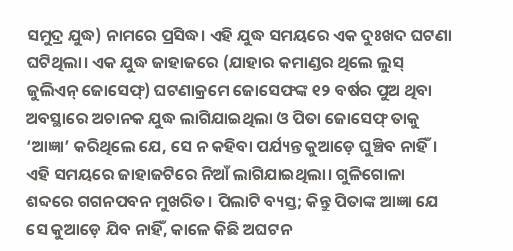ସମୁଦ୍ର ଯୁଦ୍ଧ) ନାମରେ ପ୍ରସିଦ୍ଧ। ଏହି ଯୁଦ୍ଧ ସମୟରେ ଏକ ଦୁଃଖଦ ଘଟଣା ଘଟିଥିଲା। ଏକ ଯୁଦ୍ଧ ଜାହାଜରେ (ଯାହାର କମାଣ୍ଡର ଥିଲେ ଲୁସ୍‌ ଜୁଲିଏନ୍‌ ଜୋସେଫ୍‌) ଘଟଣାକ୍ରମେ ଜୋସେଫଙ୍କ ୧୨ ବର୍ଷର ପୁଅ ଥିବା ଅବସ୍ଥାରେ ଅଚାନକ ଯୁଦ୍ଧ ଲାଗିଯାଇଥିଲା ଓ ପିତା ଜୋସେଫ୍‌ ତାକୁ ‘ଆଜ୍ଞା’ କରିଥିଲେ ଯେ, ସେ ନ କହିବା ପର୍ଯ୍ୟନ୍ତ କୁଆଡ଼େ ଘୁଞ୍ଚିବ ନାହିଁ। ଏହି ସମୟରେ ଜାହାଜଟିରେ ନିଆଁ ଲାଗିଯାଇଥିଲା। ଗୁଳିଗୋଳା ଶବ୍ଦରେ ଗଗନପବନ ମୁଖରିତ। ପିଲାଟି ବ୍ୟସ୍ତ; କିନ୍ତୁ ପିତାଙ୍କ ଆଜ୍ଞା ଯେ ସେ କୁଆଡ଼େ ଯିବ ନାହିଁ, କାଳେ କିଛି ଅଘଟନ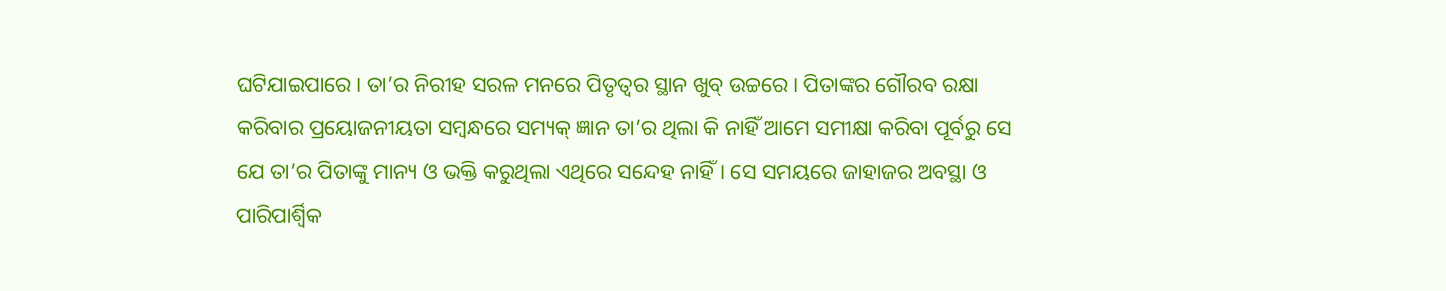ଘଟିଯାଇପାରେ। ତା’ର ନିରୀହ ସରଳ ମନରେ ପିତୃତ୍ବର ସ୍ଥାନ ଖୁବ୍‌ ଉଚ୍ଚରେ। ପିତାଙ୍କର ଗୌରବ ରକ୍ଷା କରିବାର ପ୍ରୟୋଜନୀୟତା ସମ୍ବନ୍ଧରେ ସମ୍ୟକ୍‌ ଜ୍ଞାନ ତା’ର ଥିଲା କି ନାହିଁ ଆମେ ସମୀକ୍ଷା କରିବା ପୂର୍ବରୁ ସେ ଯେ ତା’ର ପିତାଙ୍କୁ ମାନ୍ୟ ଓ ଭକ୍ତି କରୁଥିଲା ଏଥିରେ ସନ୍ଦେହ ନାହିଁ। ସେ ସମୟରେ ଜାହାଜର ଅବସ୍ଥା ଓ ପାରିପାର୍ଶ୍ବିକ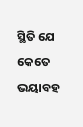ସ୍ଥିତି ଯେ କେତେ ଭୟାବହ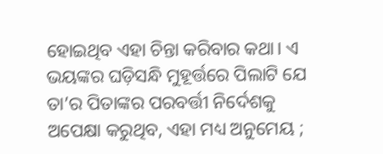ହୋଇଥିବ ଏହା ଚିନ୍ତା କରିବାର କଥା। ଏ ଭୟଙ୍କର ଘଡ଼ିସନ୍ଧି ମୁହୂର୍ତ୍ତରେ ପିଲାଟି ଯେ ତା’ର ପିତାଙ୍କର ପରବର୍ତ୍ତୀ ନିର୍ଦେଶକୁ ଅପେକ୍ଷା କରୁଥିବ, ଏହା ମଧ୍ୟ ଅନୁମେୟ ;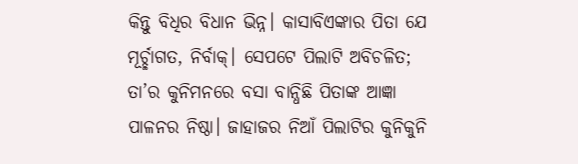କିନ୍ତୁ ବିଧିର ବିଧାନ ଭିନ୍ନ। କାସାବିଏଙ୍କାର ପିତା ଯେ ମୂର୍ଚ୍ଛାଗତ, ନିର୍ବାକ୍‌। ସେପଟେ ପିଲାଟି ଅବିଚଳିତ; ତା’ର କୁନିମନରେ ବସା ବାନ୍ଧିଛି ପିତାଙ୍କ ଆଜ୍ଞା ପାଳନର ନିଷ୍ଠା। ଜାହାଜର ନିଆଁ ପିଲାଟିର କୁନିକୁନି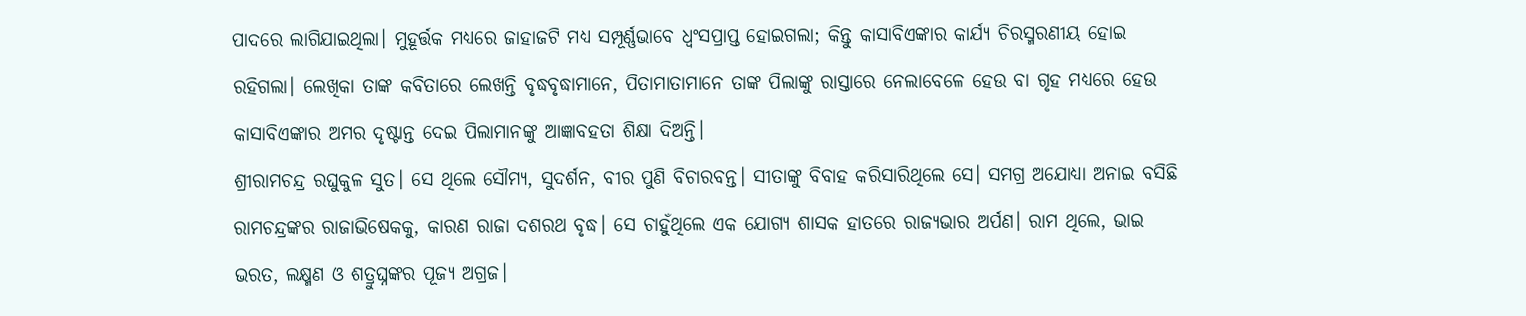ପାଦରେ ଲାଗିଯାଇଥିଲା। ମୁହୂର୍ତ୍ତକ ମଧ୍ୟରେ ଜାହାଜଟି ମଧ୍ୟ ସମ୍ପୂର୍ଣ୍ଣଭାବେ ଧ୍ବଂସପ୍ରାପ୍ତ ହୋଇଗଲା; କିନ୍ତୁ କାସାବିଏଙ୍କାର କାର୍ଯ୍ୟ ଚିରସ୍ମରଣୀୟ ହୋଇ ରହିଗଲା। ଲେଖିକା ତାଙ୍କ କବିତାରେ ଲେଖନ୍ତି ବୃଦ୍ଧବୃଦ୍ଧାମାନେ, ପିତାମାତାମାନେ ତାଙ୍କ ପିଲାଙ୍କୁ ରାସ୍ତାରେ ନେଲାବେଳେ ହେଉ ବା ଗୃହ ମଧ୍ୟରେ ହେଉ କାସାବିଏଙ୍କାର ଅମର ଦୃଷ୍ଟାନ୍ତ ଦେଇ ପିଲାମାନଙ୍କୁ ଆଜ୍ଞାବହତା ଶିକ୍ଷା ଦିଅନ୍ତି।
ଶ୍ରୀରାମଚନ୍ଦ୍ର ରଘୁକୁଳ ସୁତ। ସେ ଥିଲେ ସୌମ୍ୟ, ସୁଦର୍ଶନ, ବୀର ପୁଣି ବିଚାରବନ୍ତ। ସୀତାଙ୍କୁ ବିବାହ କରିସାରିଥିଲେ ସେ। ସମଗ୍ର ଅଯୋଧ୍ୟା ଅନାଇ ବସିଛି ରାମଚନ୍ଦ୍ରଙ୍କର ରାଜାଭିଷେକକୁ, କାରଣ ରାଜା ଦଶରଥ ବୃଦ୍ଧ। ସେ ଚାହୁଁଥିଲେ ଏକ ଯୋଗ୍ୟ ଶାସକ ହାତରେ ରାଜ୍ୟଭାର ଅର୍ପଣ। ରାମ ଥିଲେ, ଭାଇ ଭରତ, ଲକ୍ଷ୍ମଣ ଓ ଶତ୍ରୁଘ୍ନଙ୍କର ପୂଜ୍ୟ ଅଗ୍ରଜ।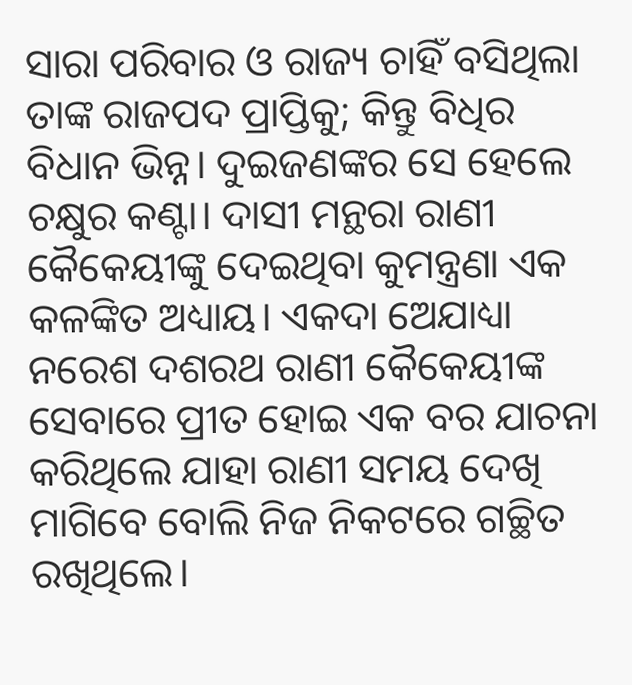ସାରା ପରିବାର ଓ ରାଜ୍ୟ ଚାହିଁ ବସିଥିଲା ତାଙ୍କ ରାଜପଦ ପ୍ରାପ୍ତିକୁ; କିନ୍ତୁ ବିଧିର ବିଧାନ ଭିନ୍ନ। ଦୁଇଜଣଙ୍କର ସେ ହେଲେ ଚକ୍ଷୁର କଣ୍ଟା। ଦାସୀ ମନ୍ଥରା ରାଣୀ କୈକେୟୀଙ୍କୁ ଦେଇଥିବା କୁମନ୍ତ୍ରଣା ଏକ କଳଙ୍କିତ ଅଧ୍ୟାୟ। ଏକଦା ଅ‌େ‌ଯାଧ୍ୟା ନରେଶ ଦଶରଥ ରାଣୀ କୈକେୟୀଙ୍କ ସେବାରେ ପ୍ରୀତ ହୋଇ ଏକ ବର ଯାଚନା କରିଥିଲେ ଯାହା ରାଣୀ ସମୟ ଦେଖି ମାଗିବେ ବୋଲି ନିଜ ନିକଟରେ ଗଚ୍ଛିତ ରଖିଥିଲେ।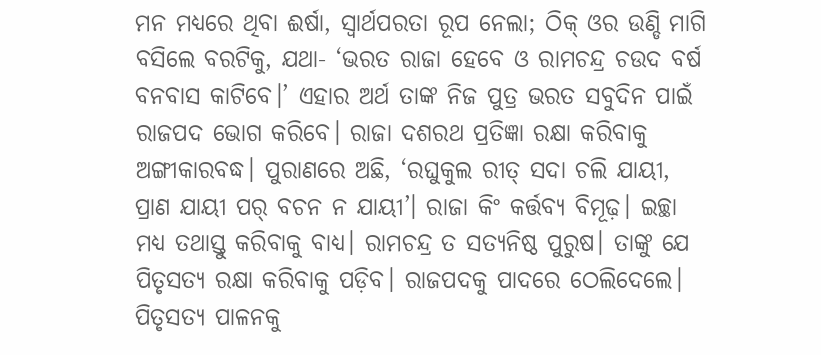ମନ ମଧ୍ୟରେ ଥିବା ଈର୍ଷା, ସ୍ବାର୍ଥପରତା ରୂପ ନେଲା; ଠିକ୍‌ ଓର ଉଣ୍ଡି ମାଗି ବସିଲେ ବରଟିକୁ, ଯଥା- ‘ଭରତ ରାଜା ହେବେ ଓ ରାମଚନ୍ଦ୍ର ଚଉଦ ବର୍ଷ ବନବାସ କାଟିବେ।’ ଏହାର ଅର୍ଥ ତାଙ୍କ ନିଜ ପୁତ୍ର ଭରତ ସବୁଦିନ ପାଇଁ ରାଜପଦ ଭୋଗ କରିବେ। ରାଜା ଦଶରଥ ପ୍ରତିଜ୍ଞା ରକ୍ଷା କରିବାକୁ ଅଙ୍ଗୀକାରବଦ୍ଧ। ପୁରାଣରେ ଅଛି, ‘ରଘୁକୁଲ ରୀତ୍‌ ସଦା ଚଲି ଯାୟୀ, ପ୍ରାଣ ଯାୟୀ ପର୍‌ ବଚନ ନ ଯାୟୀ’। ରାଜା କିଂ କର୍ତ୍ତବ୍ୟ ବିମୂଢ଼। ଇଚ୍ଛା ମଧ୍ୟ ତଥାସ୍ତୁ କରିବାକୁ ବାଧ୍ୟ। ରାମଚନ୍ଦ୍ର ତ ସତ୍ୟନିଷ୍ଠ ପୁରୁଷ। ତାଙ୍କୁ ଯେ ପିତୃସତ୍ୟ ରକ୍ଷା କରିବାକୁ ପଡ଼ିବ। ରାଜପଦକୁ ପାଦରେ ଠେଲିଦେଲେ। ପିତୃସତ୍ୟ ପାଳନକୁ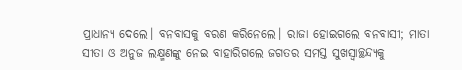ପ୍ରାଧାନ୍ୟ ଦେଲେ। ବନବାସକୁ ବରଣ କରିନେଲେ। ରାଜା ହୋଇଗଲେ ବନବାସୀ; ମାତା ସୀତା ଓ ଅନୁଜ ଲକ୍ଷ୍ମଣଙ୍କୁ ନେଇ ବାହାରିଗଲେ ଜଗତର ସମସ୍ତ ସୁଖସ୍ବାଚ୍ଛନ୍ଦ୍ୟକୁ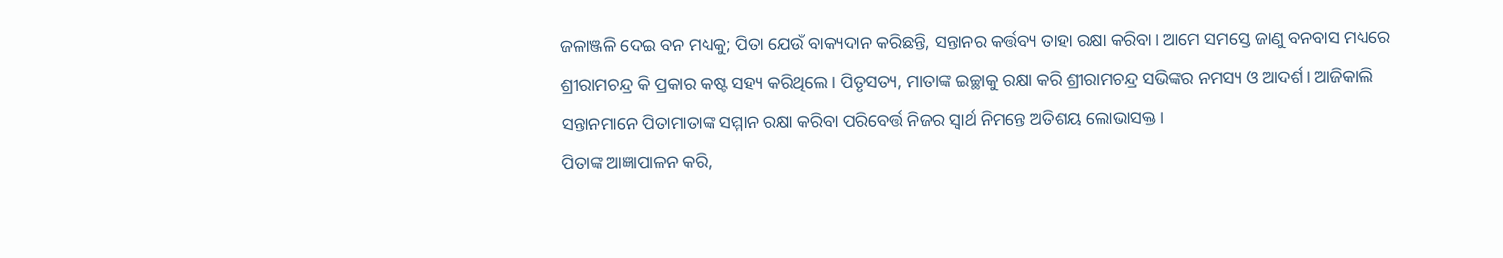ଜଳାଞ୍ଜଳି ଦେଇ ବନ ମଧ୍ୟକୁ; ପିତା ଯେଉଁ ବାକ୍ୟଦାନ କରିଛନ୍ତି, ସନ୍ତାନର କର୍ତ୍ତବ୍ୟ ତାହା ରକ୍ଷା କରିବା। ଆମେ ସମସ୍ତେ ଜାଣୁ ବନବାସ ମଧ୍ୟରେ ଶ୍ରୀରାମଚନ୍ଦ୍ର କି ପ୍ରକାର କଷ୍ଟ ସହ୍ୟ କରିଥିଲେ। ପିତୃସତ୍ୟ, ମାତାଙ୍କ ଇଚ୍ଛାକୁ ରକ୍ଷା କରି ଶ୍ରୀରାମଚନ୍ଦ୍ର ସଭିଙ୍କର ନମସ୍ୟ ଓ ଆଦର୍ଶ। ଆଜିକାଲି ସନ୍ତାନମାନେ ପିତାମାତାଙ୍କ ସମ୍ମାନ ରକ୍ଷା କରିବା ପରିବ‌େ‌ର୍ତ୍ତ ନିଜର ସ୍ବାର୍ଥ ନିମନ୍ତେ ଅତିଶୟ ଲୋଭାସକ୍ତ।
ପିତାଙ୍କ ଆଜ୍ଞାପାଳନ କରି,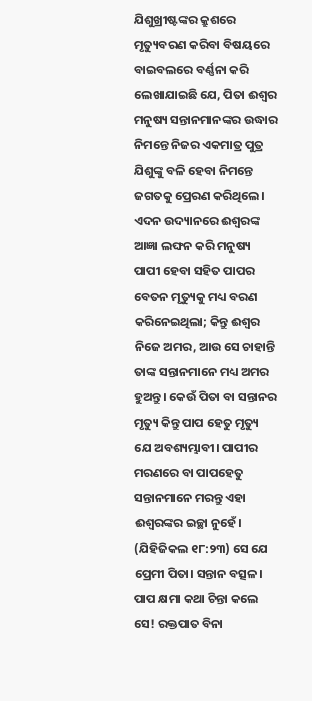ଯିଶୁଖ୍ରୀଷ୍ଟଙ୍କର କ୍ରୁଶରେ ମୃତ୍ୟୁବରଣ କରିବା ବିଷୟରେ ବାଇବଲରେ ବର୍ଣ୍ଣନା କରି ଲେଖାଯାଇଛି ଯେ, ପିତା ଈଶ୍ବର ମନୁଷ୍ୟ ସନ୍ତାନମାନଙ୍କର ଉଦ୍ଧାର ନିମନ୍ତେ ନିଜର ଏକମାତ୍ର ପୁତ୍ର ଯିଶୁଙ୍କୁ ବଳି ହେବା ନିମନ୍ତେ ଜଗତକୁ ପ୍ରେରଣ କରିଥିଲେ। ଏଦନ ଉଦ୍ୟାନରେ ଈଶ୍ବରଙ୍କ ଆଜ୍ଞା ଲଙ୍ଘନ କରି ମନୁଷ୍ୟ ପାପୀ ହେବା ସହିତ ପାପର ବେତନ ମୃତ୍ୟୁକୁ ମଧ୍ୟ ବରଣ କରିନେଇଥିଲା; କିନ୍ତୁ ଈଶ୍ବର ନିଜେ ଅମର, ଆଉ ସେ ଚାହାନ୍ତି ତାଙ୍କ ସନ୍ତାନମାନେ ମଧ୍ୟ ଅମର ହୁଅନ୍ତୁ। କେଉଁ ପିତା ବା ସନ୍ତାନର ମୃତ୍ୟୁ କିନ୍ତୁ ପାପ ହେତୁ ମୃତ୍ୟୁ ଯେ ଅବଶ୍ୟମ୍ଭାବୀ। ପାପୀର ମରଣରେ ବା ପାପହେତୁ ସନ୍ତାନମାନେ ମରନ୍ତୁ ଏହା ଈଶ୍ବରଙ୍କର ଇଚ୍ଛା ନୁହେଁ। (ଯିହିଜିକଲ ୧୮:୨୩) ସେ ଯେ ପ୍ରେମୀ ପିତା। ସନ୍ତାନ ବତ୍ସଳ। ପାପ କ୍ଷମା କଥା ଚିନ୍ତା କଲେ ସେ! ରକ୍ତପାତ ବିନା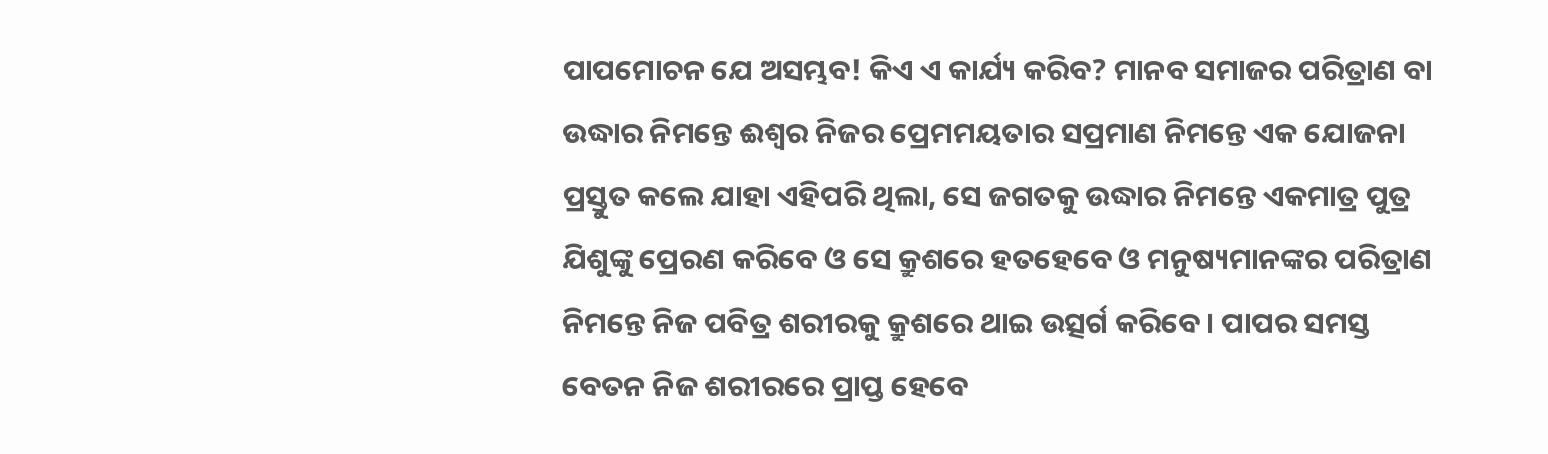ପାପମୋଚନ ଯେ ଅସମ୍ଭବ! କିଏ ଏ କାର୍ଯ୍ୟ କରିବ? ମାନବ ସମାଜର ପରିତ୍ରାଣ ବା ଉଦ୍ଧାର ନିମନ୍ତେ ଈଶ୍ବର ନିଜର ପ୍ରେମମୟତାର ସପ୍ରମାଣ ନିମନ୍ତେ ଏକ ଯୋଜନା ପ୍ରସ୍ତୁତ କଲେ ଯାହା ଏହିପରି ଥିଲା, ସେ ଜଗତକୁ ଉଦ୍ଧାର ନିମନ୍ତେ ଏକମାତ୍ର ପୁତ୍ର ଯିଶୁଙ୍କୁ ପ୍ରେରଣ କରିବେ ଓ ସେ କ୍ରୁଶରେ ହତହେବେ ଓ ମନୁଷ୍ୟମାନଙ୍କର ପରିତ୍ରାଣ ନିମନ୍ତେ ନିଜ ପବିତ୍ର ଶରୀରକୁ କ୍ରୁଶରେ ଥାଇ ଉତ୍ସର୍ଗ କରିବେ। ପାପର ସମସ୍ତ ବେତନ ନିଜ ଶରୀରରେ ପ୍ରାପ୍ତ ହେବେ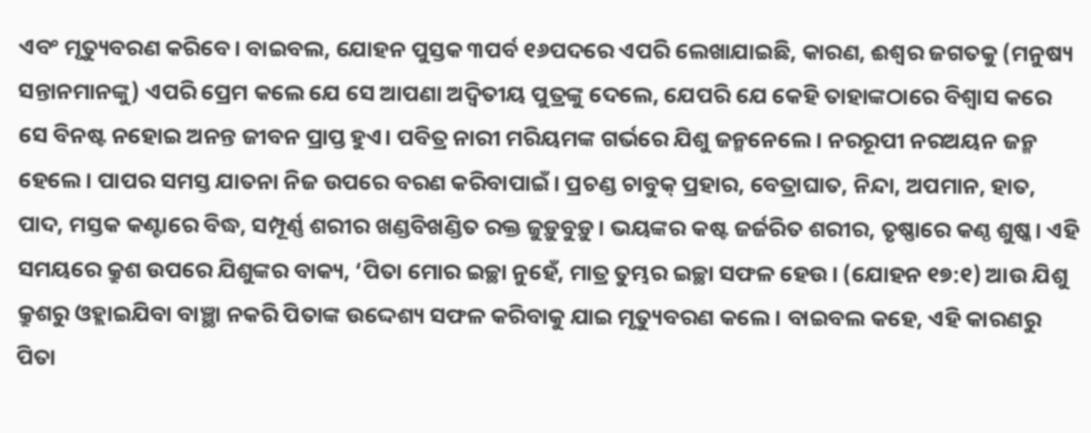ଏବଂ ମୃତ୍ୟୁବରଣ କରିବେ। ବାଇବଲ, ଯୋହନ ପୁସ୍ତକ ୩ପର୍ବ ୧୬ପଦରେ ଏପରି ଲେଖାଯାଇଛି, କାରଣ, ଈଶ୍ବର ଜଗତକୁ (ମନୁଷ୍ୟ ସନ୍ତାନମାନଙ୍କୁ) ଏପରି ପ୍ରେମ କଲେ ଯେ ସେ ଆପଣା ଅଦ୍ବିତୀୟ ପୁତ୍ରଙ୍କୁ ଦେଲେ, ଯେପରି ଯେ କେହି ତାହାଙ୍କଠାରେ ବିଶ୍ବାସ କରେ ସେ ବିନଷ୍ଟ ନହୋଇ ଅନନ୍ତ ଜୀବନ ପ୍ରାପ୍ତ ହୁଏ। ପବିତ୍ର ନାରୀ ମରିୟମଙ୍କ ଗର୍ଭରେ ଯିଶୁ ଜନ୍ମନେଲେ। ନରରୂପୀ ନରଅୟନ ଜନ୍ମ ହେଲେ। ପାପର ସମସ୍ତ ଯାତନା ନିଜ ଉପରେ ବରଣ କରିବାପାଇଁ। ପ୍ରଚଣ୍ଡ ଚାବୁକ୍‌ ପ୍ରହାର, ବେତ୍ରାଘାତ, ନିନ୍ଦା, ଅପମାନ, ହାତ, ପାଦ, ମସ୍ତକ କଣ୍ଟାରେ ବିଦ୍ଧ, ସମ୍ପୂର୍ଣ୍ଣ ଶରୀର ଖଣ୍ଡବିଖଣ୍ଡିତ ରକ୍ତ ଜୁଡ଼ୁବୁଡ଼ୁ। ଭୟଙ୍କର କଷ୍ଟ ଜର୍ଜରିତ ଶରୀର, ତୃଷ୍ଣାରେ କଣ୍ଠ ଶୁଷ୍କ। ଏହି ସମୟରେ କ୍ରୁଶ ଉପରେ ଯିଶୁଙ୍କର ବାକ୍ୟ, ‘ପିତା ମୋର ଇଚ୍ଛା ନୁହେଁ, ମାତ୍ର ତୁମ୍ଭର ଇଚ୍ଛା ସଫଳ ହେଉ। (ଯୋହନ ୧୭:୧) ଆଉ ଯିଶୁ କ୍ରୁଶରୁ ଓହ୍ଲାଇଯିବା ବାଞ୍ଛା ନକରି ପିତାଙ୍କ ଉଦ୍ଦେଶ୍ୟ ସଫଳ କରିବାକୁ ଯାଇ ମୃତ୍ୟୁବରଣ କଲେ। ବାଇବଲ କହେ, ଏହି କାରଣରୁ ପିତା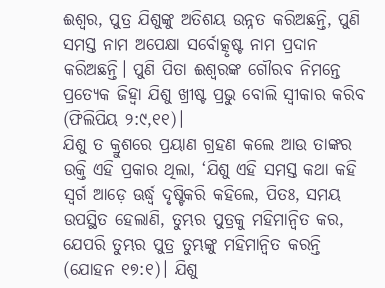ଈଶ୍ବର, ପୁତ୍ର ଯିଶୁଙ୍କୁ ଅତିଶୟ ଉନ୍ନତ କରିଅଛନ୍ତି, ପୁଣି ସମସ୍ତ ନାମ ଅପେକ୍ଷା ସର୍ବୋତ୍କୃଷ୍ଟ ନାମ ପ୍ରଦାନ କରିଅଛନ୍ତି। ପୁଣି ପିତା ଈଶ୍ବରଙ୍କ ଗୌରବ ନିମନ୍ତେ ପ୍ରତ୍ୟେକ ଜିହ୍ବା ଯିଶୁ ଖ୍ରୀଷ୍ଟ ପ୍ରଭୁ ବୋଲି ସ୍ବୀକାର କରିବ (ଫିଲିପିୟ ୨:୯,୧୧)।
ଯିଶୁ ତ କ୍ରୁଶରେ ପ୍ରୟାଣ ଗ୍ରହଣ କଲେ ଆଉ ତାଙ୍କର ଉକ୍ତି ଏହି ପ୍ରକାର ଥିଲା, ‘ଯିଶୁ ଏହି ସମସ୍ତ କଥା କହି ସ୍ବର୍ଗ ଆଡ଼େ ଊର୍ଦ୍ଧ୍ବ ଦୃଷ୍ଟିକରି କହିଲେ, ପିତଃ, ସମୟ ଉପସ୍ଥିତ ହେଲାଣି, ତୁମ୍ଭର ପୁତ୍ରକୁ ମହିମାନ୍ବିତ କର, ଯେପରି ତୁମ୍ଭର ପୁତ୍ର ତୁମ୍ଭଙ୍କୁ ମହିମାନ୍ବିତ କରନ୍ତି (ଯୋହନ ୧୭:୧)। ଯିଶୁ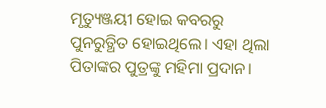ମୃତ୍ୟୁଞ୍ଜୟୀ ହୋଇ କବରରୁ ପୁନରୁତ୍ଥିତ ହୋଇଥିଲେ। ଏହା ଥିଲା ପିତାଙ୍କର ପୁତ୍ରଙ୍କୁ ମହିମା ପ୍ରଦାନ।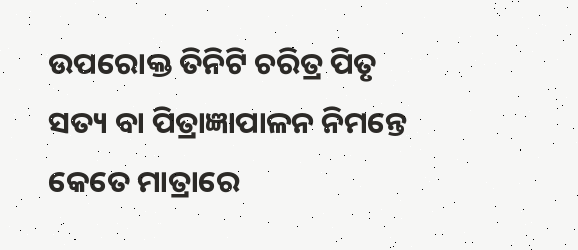ଉପରୋକ୍ତ ତିନିଟି ଚରିତ୍ର ପିତୃ ସତ୍ୟ ବା ପିତ୍ରାଜ୍ଞାପାଳନ ନିମନ୍ତେ କେତେ ମାତ୍ରାରେ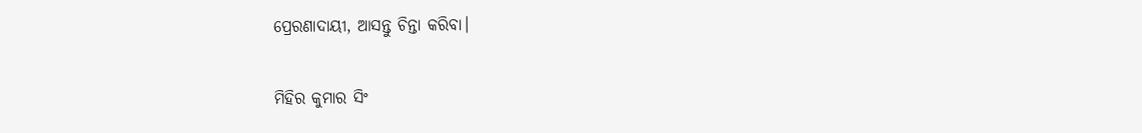ପ୍ରେରଣାଦାୟୀ, ଆସନ୍ତୁ ଚିନ୍ତା କରିବା।

ମିହିର କୁମାର ସିଂ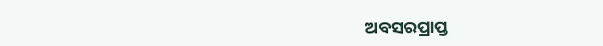ଅବସରପ୍ରାପ୍ତ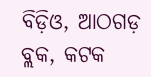ବିଡ଼ିଓ, ଆଠଗଡ଼ ବ୍ଲକ, କଟକ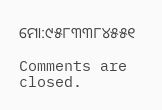ମୋ:୯୫୮୩୩୮୪୫୫୧

Comments are closed.